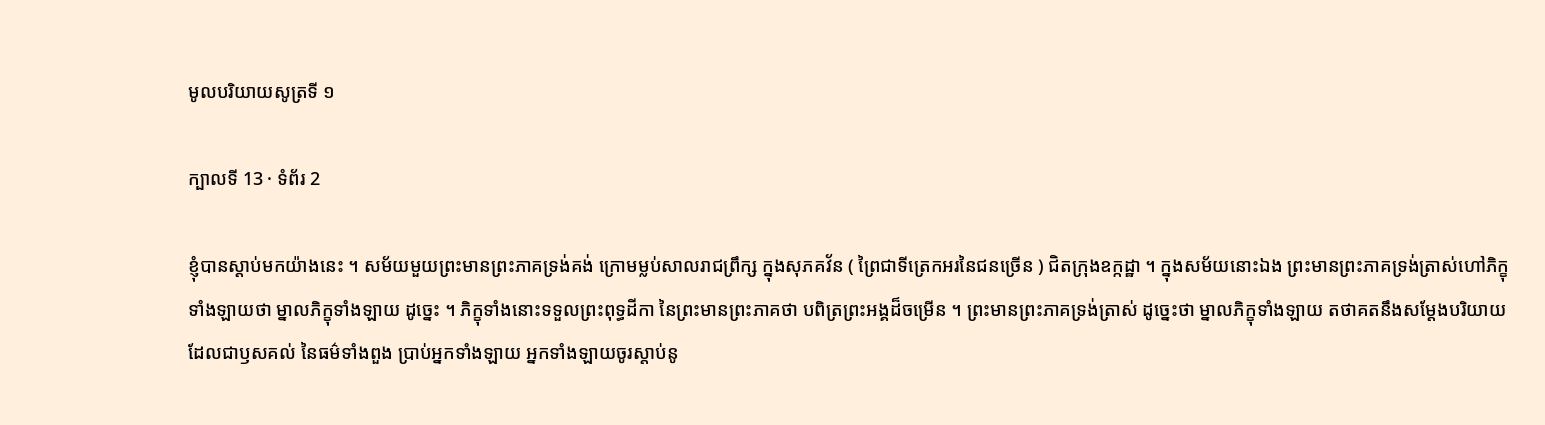មូលបរិយាយសូត្រទី ១

ក្បាលទី 13 · ទំព័រ 2

ខ្ញុំបានស្តាប់មកយ៉ាងនេះ ។ សម័យមួយព្រះមានព្រះភាគទ្រង់គង់ ក្រោមម្លប់សាលរាជព្រឹក្ស ក្នុងសុភគវ័ន ( ព្រៃជាទីត្រេកអរនៃជនច្រើន ) ជិតក្រុងឧក្កដ្ឋា ។ ក្នុងសម័យនោះឯង ព្រះមានព្រះភាគទ្រង់ត្រាស់ហៅភិក្ខុ ទាំងឡាយថា ម្នាលភិក្ខុទាំងឡាយ ដូច្នេះ ។ ភិក្ខុទាំងនោះទទួលព្រះពុទ្ធដីកា នៃព្រះមានព្រះភាគថា បពិត្រព្រះអង្គដ៏ចម្រើន ។ ព្រះមានព្រះភាគទ្រង់ត្រាស់ ដូច្នេះថា ម្នាលភិក្ខុទាំងឡាយ តថាគតនឹងសម្តែងបរិយាយ ដែលជាឫសគល់ នៃធម៌ទាំងពួង ប្រាប់អ្នកទាំងឡាយ អ្នកទាំងឡាយចូរស្តាប់នូ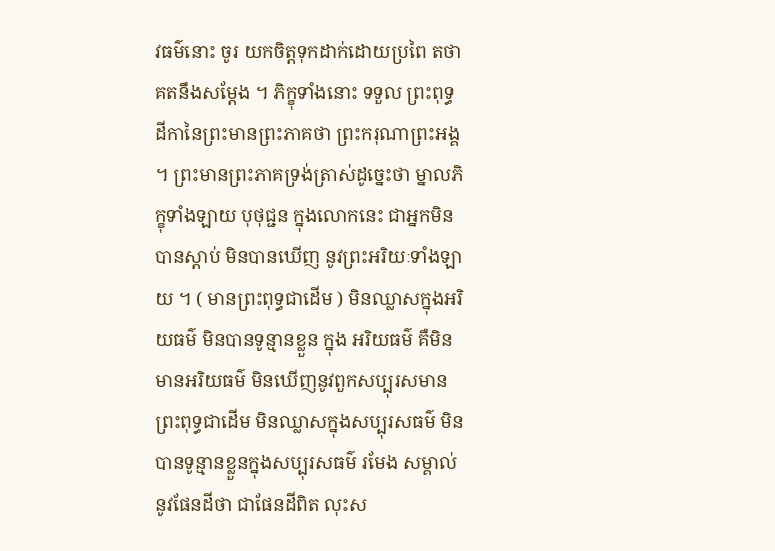វធម៌នោះ ចូរ យកចិត្តទុកដាក់ដោយប្រពៃ តថាគតនឹងសម្តែង ។ ភិក្ខុទាំងនោះ ទទួល ព្រះពុទ្ធដីកានៃព្រះមានព្រះភាគថា ព្រះករុណាព្រះអង្គ ។ ព្រះមានព្រះភាគទ្រង់ត្រាស់ដូច្នេះថា ម្នាលភិក្ខុទាំងឡាយ បុថុជ្ជន ក្នុងលោកនេះ ជាអ្នកមិនបានស្តាប់ មិនបានឃើញ នូវព្រះអរិយៈទាំងឡាយ ។ ( មានព្រះពុទ្ធជាដើម ) មិនឈ្លាសក្នុងអរិយធម៌ មិនបានទូន្មានខ្លួន ក្នុង អរិយធម៌ គឺមិនមានអរិយធម៌ មិនឃើញនូវពួកសប្បុរសមាន ព្រះពុទ្ធជាដើម មិនឈ្លាសក្នុងសប្បុរសធម៌ មិនបានទូន្មានខ្លួនក្នុងសប្បុរសធម៌ រមែង សម្គាល់នូវផែនដីថា ជាផែនដីពិត លុះស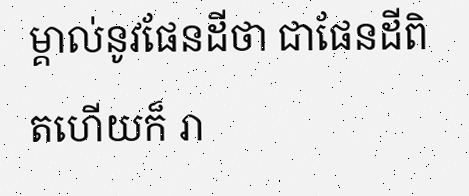ម្គាល់នូវផែនដីថា ជាផែនដីពិតហើយក៏ រា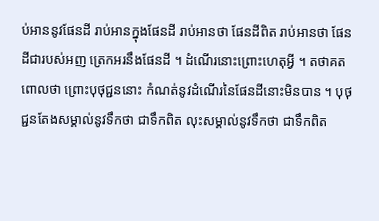ប់អាននូវផែនដី រាប់អានក្នុងផែនដី រាប់អានថា ផែនដីពិត រាប់អានថា ផែនដីជារបស់អញ ត្រេកអរនឹងផែនដី ។ ដំណើរនោះព្រោះហេតុអ្វី ។ តថាគតពោលថា ព្រោះបុថុជ្ជននោះ កំណត់នូវដំណើរនៃផែនដីនោះមិនបាន ។ បុថុជ្ជនតែងសម្គាល់នូវទឹកថា ជាទឹកពិត លុះសម្គាល់នូវទឹកថា ជាទឹកពិត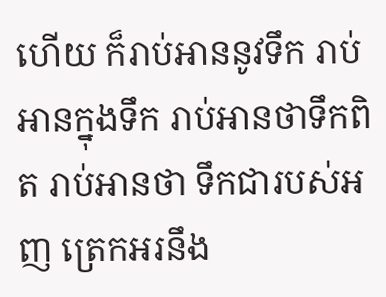ហើយ ក៏រាប់អាននូវទឹក រាប់អានក្នុងទឹក រាប់អានថាទឹកពិត រាប់អានថា ទឹកជារបស់អញ ត្រេកអរនឹង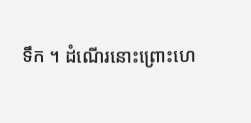ទឹក ។ ដំណើរនោះព្រោះហេ